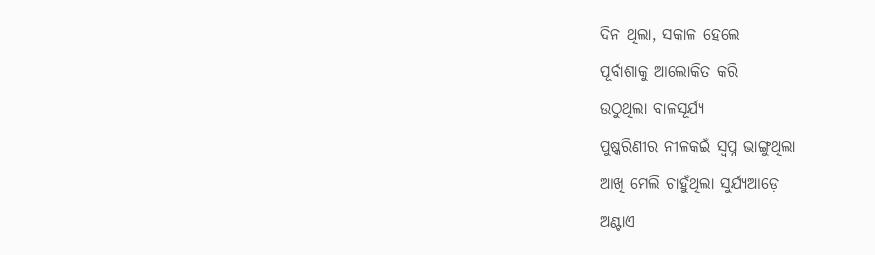ଦିନ ଥିଲା, ସକାଳ ହେଲେ
ପୂର୍ବାଶାକୁ ଆଲୋକିତ କରି
ଉଠୁଥିଲା ବାଳସୂର୍ଯ୍ୟ
ପୁଷ୍କରିଣୀର ନୀଳକଇଁ ସ୍ବପ୍ନ ଭାଙ୍ଗୁଥିଲା
ଆଖି ମେଲି ଚାହୁଁଥିଲା ସୁର୍ଯ୍ୟଆଡ଼େ
ଅଣ୍ଟାଏ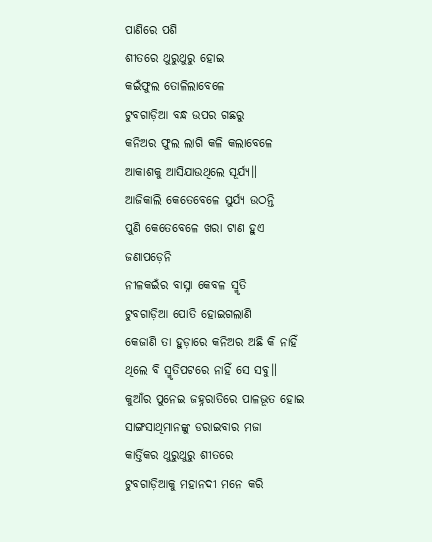ପାଣିରେ ପଶି
ଶୀତରେ ଥୁରୁଥୁରୁ ହୋଇ
କଇଁଫୁଲ ତୋଳିଲାବେଳେ
ଟୁବଗାଡ଼ିଆ ବନ୍ଧ ଉପର ଗଛରୁ
କନିଅର ଫୁଲ ଲାଗି କଳି କଲାବେଳେ
ଆକାଶକୁ ଆସିଯାଉଥିଲେ ସୂର୍ଯ୍ୟ॥
ଆଜିକାଲି କେତେବେଳେ ସୁର୍ଯ୍ୟ ଉଠନ୍ତି
ପୁଣି କେତେବେଳେ ଖରା ଟାଣ ହୁଏ
ଜଣାପଡ଼େନି
ନୀଳକଇଁର ବାସ୍ନା କେବଳ ସ୍ମୃତି
ଟୁବଗାଡ଼ିଆ ପୋତି ହୋଇଗଲାଣି
କେଜାଣି ତା ହୁଡ଼ାରେ କନିଅର ଅଛି କି ନାହିଁ
ଥିଲେ ବି ସ୍ମୃତିପଟରେ ନାହିଁ ସେ ସବୁ॥
କୁଆଁର ପୁନେଇ ଜହ୍ନରାତିରେ ପାଳଭୂତ ହୋଇ
ସାଙ୍ଗସାଥିମାନଙ୍କୁ ଡରାଇବାର ମଜା
କାର୍ତ୍ତିକର ଥୁରୁଥୁରୁ ଶୀତରେ
ଟୁବଗାଡ଼ିଆକୁ ମହାନଦୀ ମନେ କରି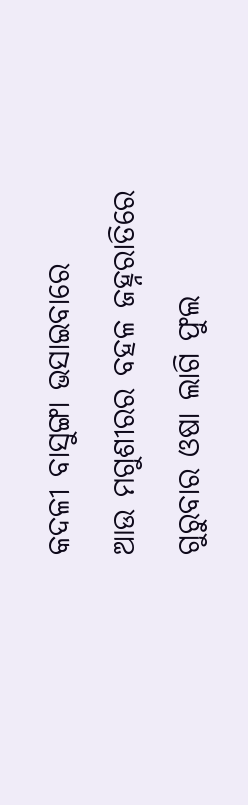କଦଳୀ ବାସୁଙ୍ଗା ଭସାଇବାରେ
ଆଉ ମଗୁଶୀରର ବହଳ ଜହ୍ନରାତିରେ
ଗୁରୁବାର ଓଷା ଲାଗି ଫୁଲ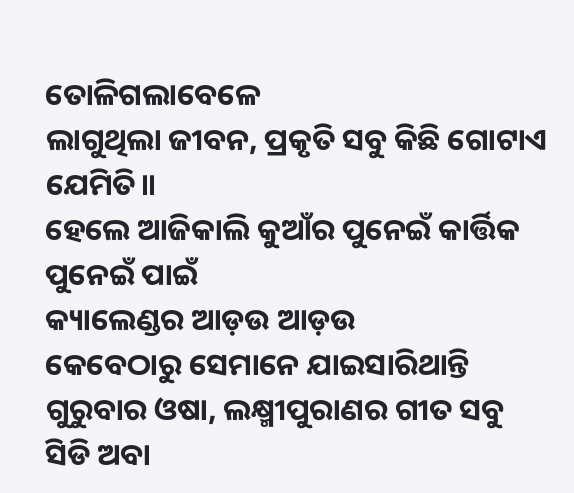ତୋଳିଗଲାବେଳେ
ଲାଗୁଥିଲା ଜୀବନ, ପ୍ରକୃତି ସବୁ କିଛି ଗୋଟାଏ ଯେମିତି॥
ହେଲେ ଆଜିକାଲି କୁଆଁର ପୁନେଇଁ କାର୍ତ୍ତିକ ପୁନେଇଁ ପାଇଁ
କ୍ୟାଲେଣ୍ଡର ଆଡ଼ଉ ଆଡ଼ଉ
କେବେଠାରୁ ସେମାନେ ଯାଇସାରିଥାନ୍ତି
ଗୁରୁବାର ଓଷା, ଲକ୍ଷ୍ମୀପୁରାଣର ଗୀତ ସବୁ
ସିଡି ଅବା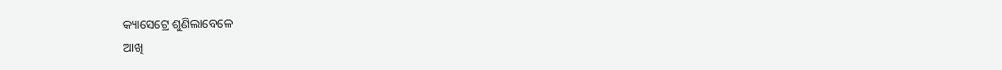କ୍ୟାସେଟ୍ରେ ଶୁଣିଲାବେଳେ
ଆଖି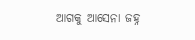ଆଗକୁ ଆସେନା ଜହ୍ନ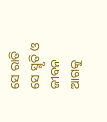ସେ ରାତି ସେ ସ୍ମୃତି ଓ ଜୀବନ
ଆଗକୁ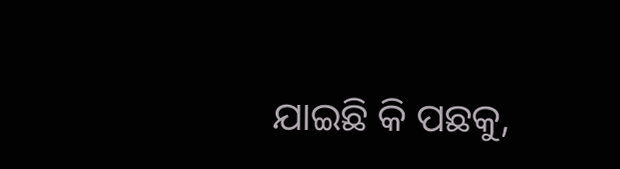ଯାଇଛି କି ପଛକୁ,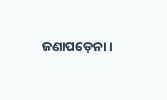ଜଣାପଡ଼େନା।